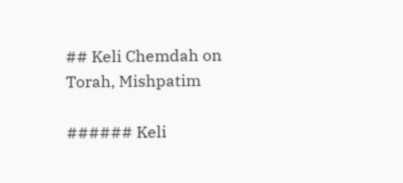## Keli Chemdah on Torah, Mishpatim

###### Keli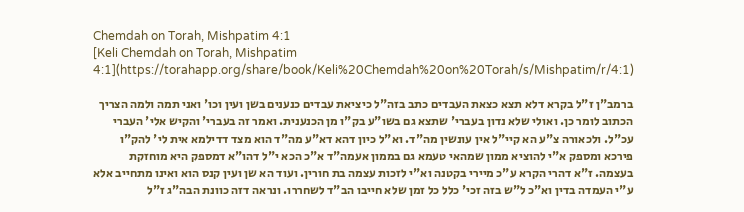Chemdah on Torah, Mishpatim 4:1
[Keli Chemdah on Torah, Mishpatim 4:1](https://torahapp.org/share/book/Keli%20Chemdah%20on%20Torah/s/Mishpatim/r/4:1)

ברמב"ן ז"ל בקרא דלא תצא כצאת העבדים כתב בזה"ל כיציאת עבדים כנענים בשן ועין וכו' ואני תמה ולמה הצריך הכתוב לומר כן. ואולי שלא נדון בעברי' שתצא גם בשו"ע בק"ו מן הכנענית. ואמר זה בעברי' והקיש אלי' העברי עכ"ל. ולכאורה צ"ע הא קיי"ל אין עונשין מה"ד. וא"ל כיון דהא דא"ע מה"ד הוא מצד דדילמא אית לי' להק"ו פירכא ומספק א"י להוציא ממון שמהאי טעמא גם בממון אעמה"ד א"כ הכא י"ל דהו"א דמספק היא מוחזקת בעצמה. ז"א דהרי הקרא ע"כ מיירי בקטנה וא"י לזכות עצמה בת חורין. ועוד הא שן ועין קנס הוא ואינו מתחייב אלא ע"י העמדה בדין וא"כ ל"ש בזה זכי' כלל כל זמן שלא חייבו הב"ד לשחררו. ונראה דזה כוונת הבה"ג ז"ל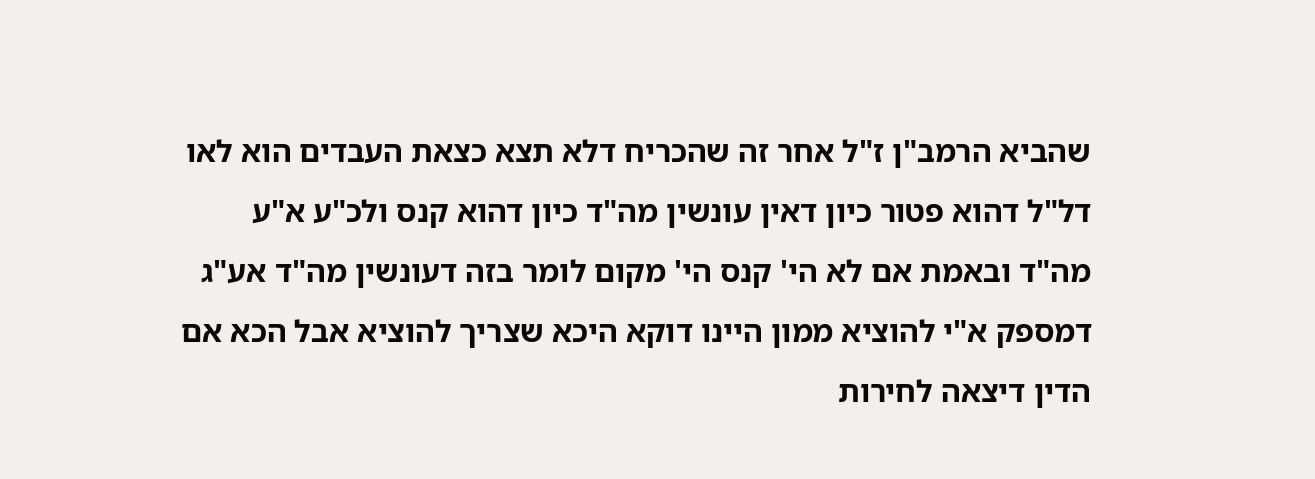שהביא הרמב"ן ז"ל אחר זה שהכריח דלא תצא כצאת העבדים הוא לאו דל"ל דהוא פטור כיון דאין עונשין מה"ד כיון דהוא קנס ולכ"ע א"ע מה"ד ובאמת אם לא הי' קנס הי' מקום לומר בזה דעונשין מה"ד אע"ג דמספק א"י להוציא ממון היינו דוקא היכא שצריך להוציא אבל הכא אם הדין דיצאה לחירות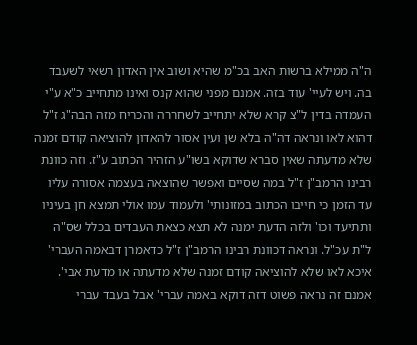ה"ה ממילא ברשות האב בכ"מ שהיא ושוב אין האדון רשאי לשעבד בה. ויש לעיי' עוד בזה. אמנם מפני שהוא קנס ואינו מתחייב כ"א ע"י העמדה בדין ל"צ קרא שלא יתחייב לשחררה והכריח מזה הבה"ג ז"ל דהוא לאו ונראה דה"ה בלא שן ועין אסור להאדון להוציאה קודם זמנה שלא מדעתה שאין סברא שדוקא בשו"ע הזהיר הכתוב ע"ז. וזה כוונת רבינו הרמב"ן ז"ל במה שסיים ואפשר שהוצאה בעצמה אסורה עליו עד הזמן כי חייבו הכתוב במזונותי' ולעמוד עמו אולי תמצא חן בעיניו ותתיעד וכו' ולזה הדעת ימנה לא תצא כצאת העבדים בכלל שס"ה ל"ת עכ"ל. ונראה דכוונת רבינו הרמב"ן ז"ל כדאמרן דבאמה העברי' איכא לאו שלא להוציאה קודם זמנה שלא מדעתה או מדעת אבי'. אמנם זה נראה פשוט דזה דוקא באמה עברי' אבל בעבד עברי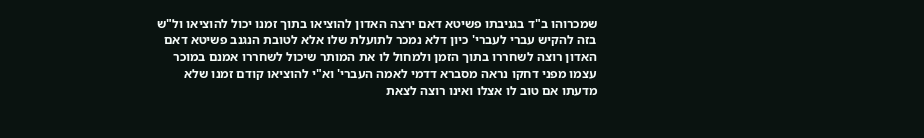שמכרוהו ב"ד בגניבתו פשיטא דאם ירצה האדון להוציאו בתוך זמנו יכול להוציאו ול"ש בזה להקיש עברי לעברי' כיון דלא נמכר לתועלת שלו אלא לטובת הנגנב פשיטא דאם האדון רוצה לשחררו בתוך הזמן ולמחול לו את המותר שיכול לשחררו אמנם במוכר עצמו מפני דחקו נראה מסברא דדמי לאמה העברי' וא"י להוציאו קודם זמנו שלא מדעתו אם טוב לו אצלו ואינו רוצה לצאת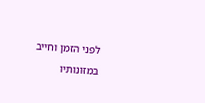לפני הזמן וחייב במזונותיו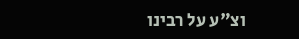וצ"ע על רבינו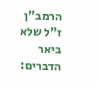הרמב"ן ז"ל שלא ביאר הדברים: